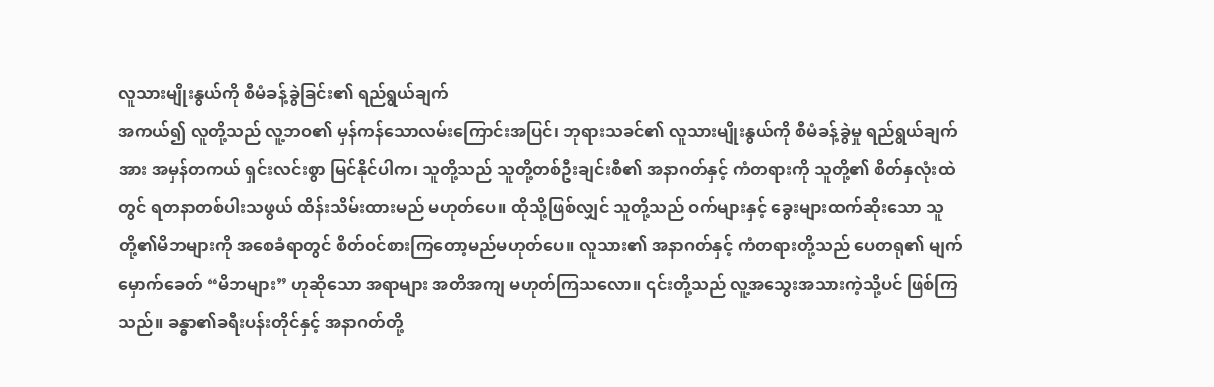လူသားမျိုးနွယ်ကို စီမံခန့်ခွဲခြင်း၏ ရည်ရွယ်ချက်
အကယ်၍ လူတို့သည် လူ့ဘဝ၏ မှန်ကန်သောလမ်းကြောင်းအပြင်၊ ဘုရားသခင်၏ လူသားမျိုးနွယ်ကို စီမံခန့်ခွဲမှု ရည်ရွယ်ချက်အား အမှန်တကယ် ရှင်းလင်းစွာ မြင်နိုင်ပါက၊ သူတို့သည် သူတို့တစ်ဦးချင်းစီ၏ အနာဂတ်နှင့် ကံတရားကို သူတို့၏ စိတ်နှလုံးထဲတွင် ရတနာတစ်ပါးသဖွယ် ထိန်းသိမ်းထားမည် မဟုတ်ပေ။ ထိုသို့ဖြစ်လျှင် သူတို့သည် ဝက်များနှင့် ခွေးများထက်ဆိုးသော သူတို့၏မိဘများကို အစေခံရာတွင် စိတ်ဝင်စားကြတော့မည်မဟုတ်ပေ။ လူသား၏ အနာဂတ်နှင့် ကံတရားတို့သည် ပေတရု၏ မျက်မှောက်ခေတ် “မိဘများ” ဟုဆိုသော အရာများ အတိအကျ မဟုတ်ကြသလော။ ၎င်းတို့သည် လူ့အသွေးအသားကဲ့သို့ပင် ဖြစ်ကြသည်။ ခန္ဓာ၏ခရီးပန်းတိုင်နှင့် အနာဂတ်တို့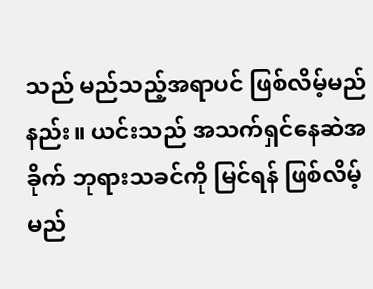သည် မည်သည့်အရာပင် ဖြစ်လိမ့်မည်နည်း။ ယင်းသည် အသက်ရှင်နေဆဲအခိုက် ဘုရားသခင်ကို မြင်ရန် ဖြစ်လိမ့်မည်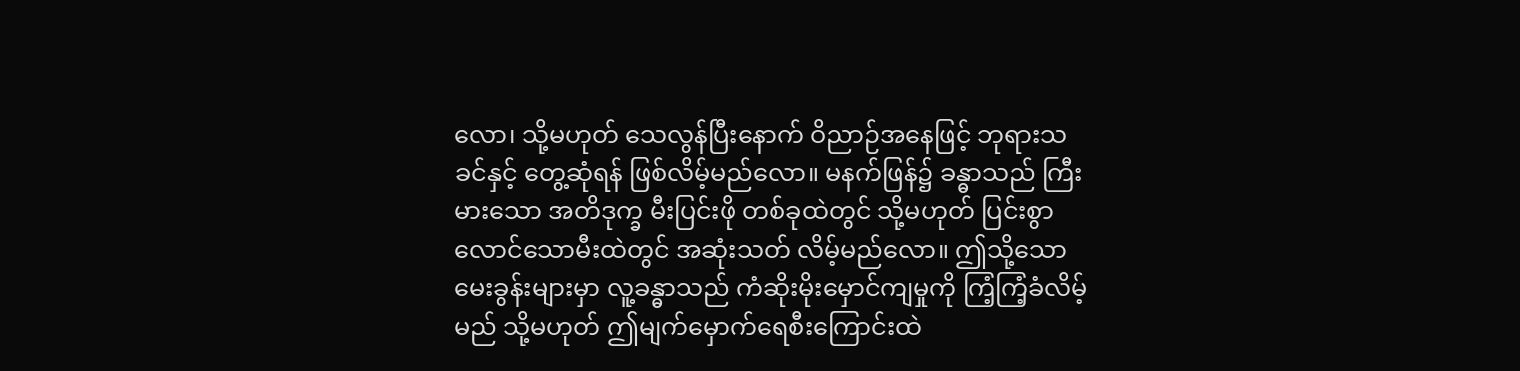လော၊ သို့မဟုတ် သေလွန်ပြီးနောက် ဝိညာဉ်အနေဖြင့် ဘုရားသခင်နှင့် တွေ့ဆုံရန် ဖြစ်လိမ့်မည်လော။ မနက်ဖြန်၌ ခန္ဓာသည် ကြီးမားသော အတိဒုက္ခ မီးပြင်းဖို တစ်ခုထဲတွင် သို့မဟုတ် ပြင်းစွာလောင်သောမီးထဲတွင် အဆုံးသတ် လိမ့်မည်လော။ ဤသို့သော မေးခွန်းများမှာ လူ့ခန္ဓာသည် ကံဆိုးမိုးမှောင်ကျမှုကို ကြံ့ကြံ့ခံလိမ့်မည် သို့မဟုတ် ဤမျက်မှောက်ရေစီးကြောင်းထဲ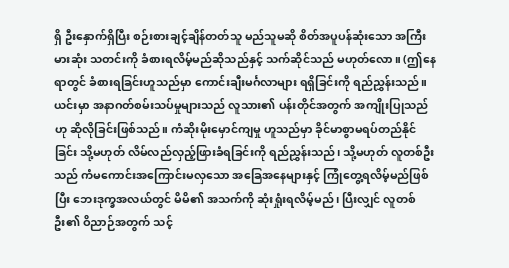ရှိ ဦးနှောက်ရှိပြီး စဉ်းစားချင့်ချိန်တတ်သူ မည်သူမဆို စိတ်အပူပန်ဆုံးသော အကြီးမားဆုံး သတင်းကို ခံစားရလိမ့်မည်ဆိုသည်နှင့် သက်ဆိုင်သည် မဟုတ်လော။ (ဤနေရာတွင် ခံစားရခြင်းဟူသည်မှာ ကောင်းချီးမင်္ဂလာများ ရရှိခြင်းကို ရည်ညွှန်းသည်။ ယင်းမှာ အနာဂတ်စမ်းသပ်မှုများသည် လူသား၏ ပန်းတိုင်အတွက် အကျိုးပြုသည်ဟု ဆိုလိုခြင်းဖြစ်သည်။ ကံဆိုးမိုးမှောင်ကျမှု ဟူသည်မှာ ခိုင်မာစွာမရပ်တည်နိုင်ခြင်း သို့မဟုတ် လိမ်လည်လှည့်ဖြားခံရခြင်းကို ရည်ညွှန်းသည်၊ သို့မဟုတ် လူတစ်ဦးသည် ကံမကောင်းအကြောင်းမလှသော အခြေအနေများနှင့် ကြုံတွေ့ရလိမ့်မည်ဖြစ်ပြီး ဘေးဒုက္ခအလယ်တွင် မိမိ၏ အသက်ကို ဆုံးရှုံးရလိမ့်မည်၊ ပြီးလျှင် လူတစ်ဦး၏ ဝိညာဉ်အတွက် သင့်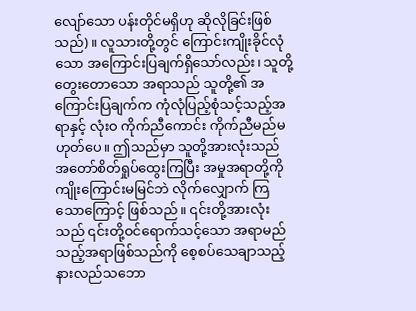လျော်သော ပန်းတိုင်မရှိဟု ဆိုလိုခြင်းဖြစ်သည်)။ လူသားတို့တွင် ကြောင်းကျိုးခိုင်လုံသော အကြောင်းပြချက်ရှိသော်လည်း၊ သူတို့တွေးတောသော အရာသည် သူတို့၏ အကြောင်းပြချက်က ကုံလုံပြည့်စုံသင့်သည့်အရာနှင့် လုံးဝ ကိုက်ညီကောင်း ကိုက်ညီမည်မဟုတ်ပေ။ ဤသည်မှာ သူတို့အားလုံးသည် အတော်စိတ်ရှုပ်ထွေးကြပြီး အမှုအရာတို့ကို ကျိုးကြောင်းမမြင်ဘဲ လိုက်လျှောက် ကြသောကြောင့် ဖြစ်သည်။ ၎င်းတို့အားလုံးသည် ၎င်းတို့ဝင်ရောက်သင့်သော အရာမည်သည့်အရာဖြစ်သည်ကို စေ့စပ်သေချာသည့် နားလည်သဘော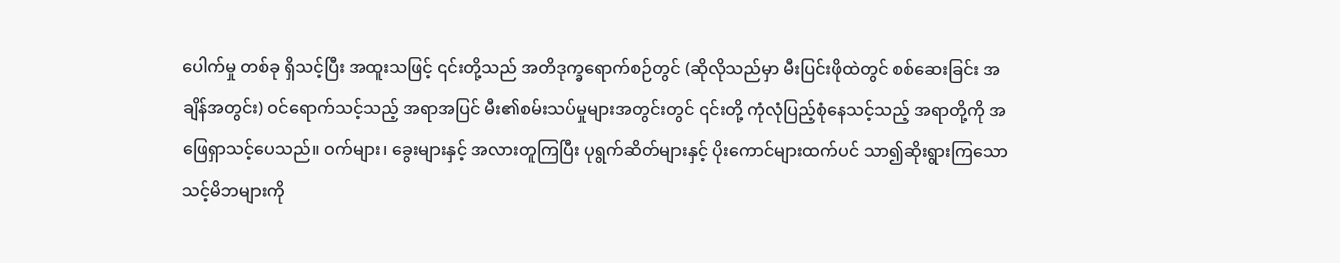ပေါက်မှု တစ်ခု ရှိသင့်ပြီး အထူးသဖြင့် ၎င်းတို့သည် အတိဒုက္ခရောက်စဉ်တွင် (ဆိုလိုသည်မှာ မီးပြင်းဖိုထဲတွင် စစ်ဆေးခြင်း အချိန်အတွင်း) ဝင်ရောက်သင့်သည့် အရာအပြင် မီး၏စမ်းသပ်မှုများအတွင်းတွင် ၎င်းတို့ ကုံလုံပြည့်စုံနေသင့်သည့် အရာတို့ကို အဖြေရှာသင့်ပေသည်။ ဝက်များ၊ ခွေးများနှင့် အလားတူကြပြီး ပုရွက်ဆိတ်များနှင့် ပိုးကောင်များထက်ပင် သာ၍ဆိုးရွားကြသော သင့်မိဘများကို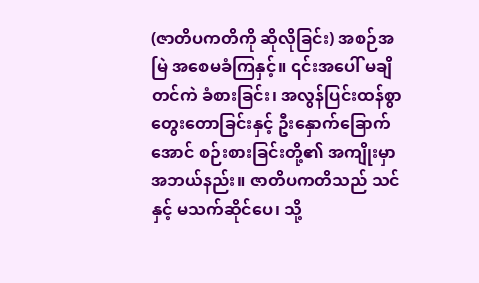(ဇာတိပကတိကို ဆိုလိုခြင်း) အစဉ်အမြဲ အစေမခံကြနှင့်။ ၎င်းအပေါ် မချိတင်ကဲ ခံစားခြင်း၊ အလွန်ပြင်းထန်စွာ တွေးတောခြင်းနှင့် ဦးနှောက်ခြောက်အောင် စဉ်းစားခြင်းတို့၏ အကျိုးမှာ အဘယ်နည်း။ ဇာတိပကတိသည် သင်နှင့် မသက်ဆိုင်ပေ၊ သို့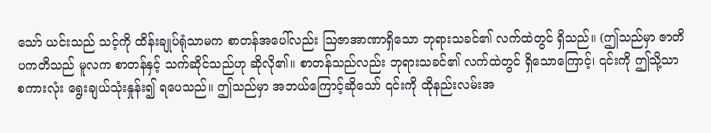သော် ယင်းသည် သင့်ကို ထိန်းချုပ်ရုံသာမက စာတန်အပေါ်လည်း ဩဇာအာဏာရှိသော ဘုရားသခင်၏ လက်ထဲတွင် ရှိသည်။ (ဤသည်မှာ ဇာတိပကတိသည် မူလက စာတန်နှင့် သက်ဆိုင်သည်ဟု ဆိုလို၏။ စာတန်သည်လည်း ဘုရားသခင်၏ လက်ထဲတွင် ရှိသောကြောင့်၊ ၎င်းကို ဤသို့သာ စကားလုံး ရွေးချယ်သုံးနှုန်း၍ ရပေသည်။ ဤသည်မှာ အဘယ်ကြောင့်ဆိုသော် ၎င်းကို ထိုနည်းလမ်းအ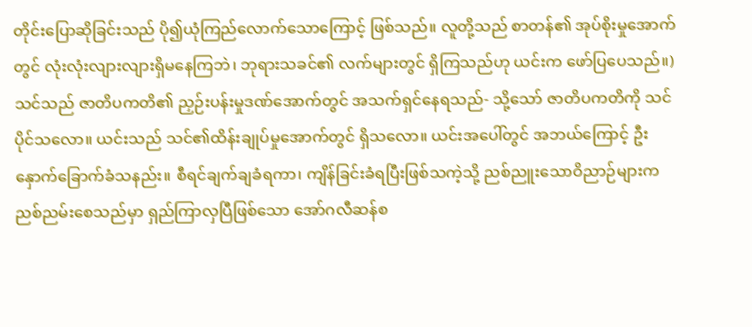တိုင်းပြောဆိုခြင်းသည် ပို၍ယုံကြည်လောက်သောကြောင့် ဖြစ်သည်။ လူတို့သည် စာတန်၏ အုပ်စိုးမှုအောက်တွင် လုံးလုံးလျားလျားရှိမနေကြဘဲ၊ ဘုရားသခင်၏ လက်များတွင် ရှိကြသည်ဟု ယင်းက ဖော်ပြပေသည်။) သင်သည် ဇာတိပကတိ၏ ညှဉ်းပန်းမှုဒဏ်အောက်တွင် အသက်ရှင်နေရသည်- သို့သော် ဇာတိပကတိကို သင်ပိုင်သလော။ ယင်းသည် သင်၏ထိန်းချုပ်မှုအောက်တွင် ရှိသလော။ ယင်းအပေါ်တွင် အဘယ်ကြောင့် ဦးနှောက်ခြောက်ခံသနည်း။ စီရင်ချက်ချခံရကာ၊ ကျိန်ခြင်းခံရပြီးဖြစ်သကဲ့သို့ ညစ်ညူးသောဝိညာဉ်များက ညစ်ညမ်းစေသည်မှာ ရှည်ကြာလှပြီဖြစ်သော အော်ဂလီဆန်စ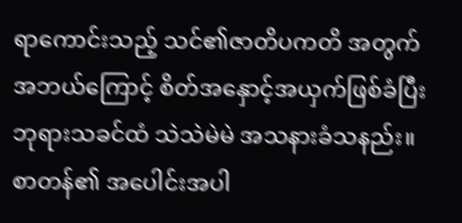ရာကောင်းသည့် သင်၏ဇာတိပကတိ အတွက် အဘယ်ကြောင့် စိတ်အနှောင့်အယှက်ဖြစ်ခံပြီး ဘုရားသခင်ထံ သဲသဲမဲမဲ အသနားခံသနည်း။ စာတန်၏ အပေါင်းအပါ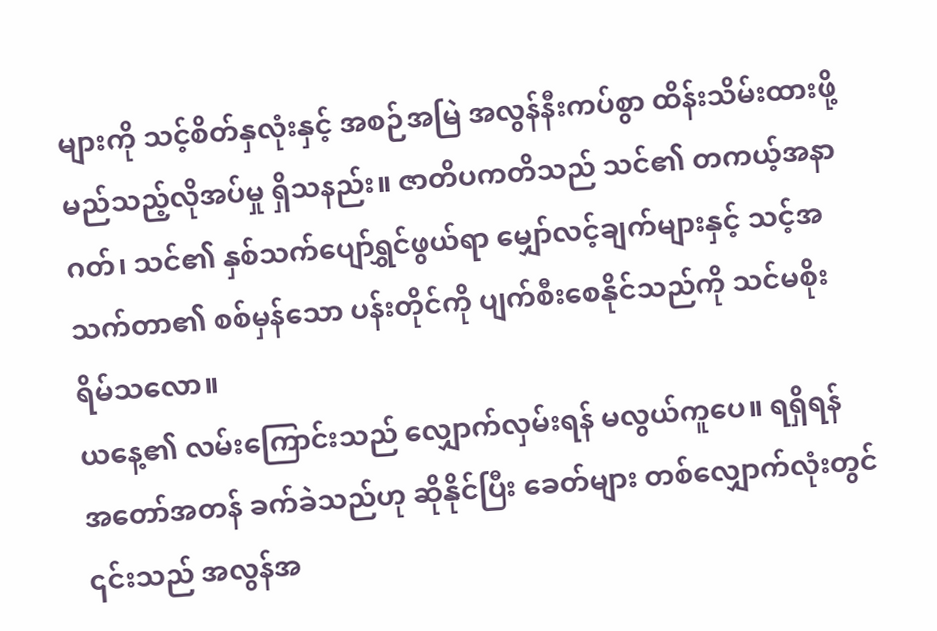များကို သင့်စိတ်နှလုံးနှင့် အစဉ်အမြဲ အလွန်နီးကပ်စွာ ထိန်းသိမ်းထားဖို့ မည်သည့်လိုအပ်မှု ရှိသနည်း။ ဇာတိပကတိသည် သင်၏ တကယ့်အနာဂတ်၊ သင်၏ နှစ်သက်ပျော်ရွှင်ဖွယ်ရာ မျှော်လင့်ချက်များနှင့် သင့်အသက်တာ၏ စစ်မှန်သော ပန်းတိုင်ကို ပျက်စီးစေနိုင်သည်ကို သင်မစိုးရိမ်သလော။
ယနေ့၏ လမ်းကြောင်းသည် လျှောက်လှမ်းရန် မလွယ်ကူပေ။ ရရှိရန် အတော်အတန် ခက်ခဲသည်ဟု ဆိုနိုင်ပြီး ခေတ်များ တစ်လျှောက်လုံးတွင် ၎င်းသည် အလွန်အ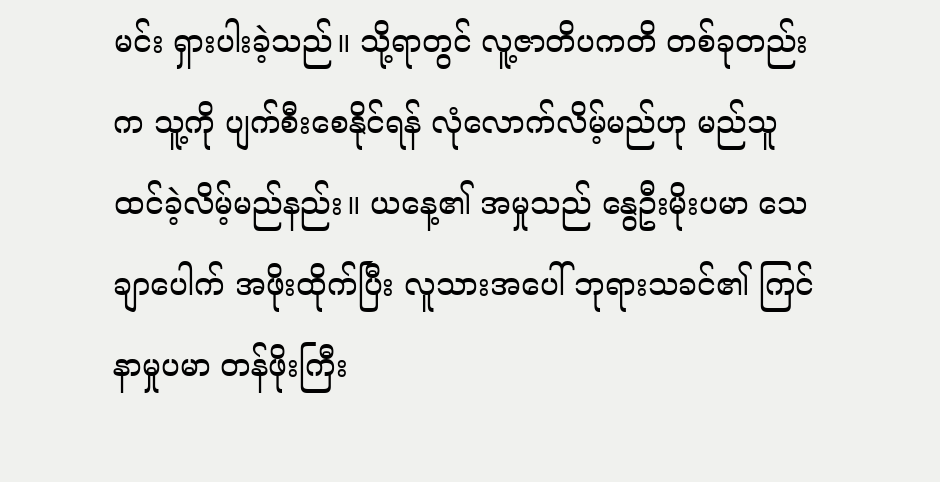မင်း ရှားပါးခဲ့သည်။ သို့ရာတွင် လူ့ဇာတိပကတိ တစ်ခုတည်းက သူ့ကို ပျက်စီးစေနိုင်ရန် လုံလောက်လိမ့်မည်ဟု မည်သူ ထင်ခဲ့လိမ့်မည်နည်း။ ယနေ့၏ အမှုသည် နွေဦးမိုးပမာ သေချာပေါက် အဖိုးထိုက်ပြီး လူသားအပေါ် ဘုရားသခင်၏ ကြင်နာမှုပမာ တန်ဖိုးကြီး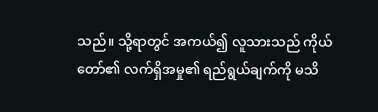သည်။ သို့ရာတွင် အကယ်၍ လူသားသည် ကိုယ်တော်၏ လက်ရှိအမှု၏ ရည်ရွယ်ချက်ကို မသိ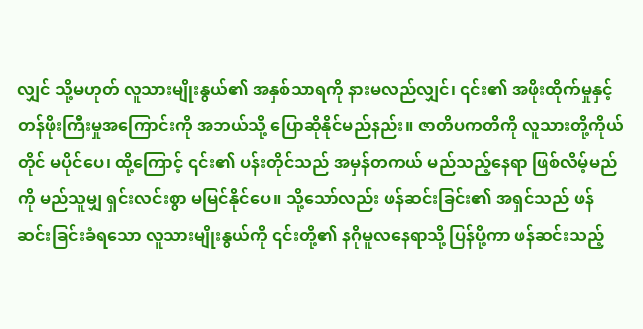လျှင် သို့မဟုတ် လူသားမျိုးနွယ်၏ အနှစ်သာရကို နားမလည်လျှင်၊ ၎င်း၏ အဖိုးထိုက်မှုနှင့် တန်ဖိုးကြီးမှုအကြောင်းကို အဘယ်သို့ ပြောဆိုနိုင်မည်နည်း။ ဇာတိပကတိကို လူသားတို့ကိုယ်တိုင် မပိုင်ပေ၊ ထို့ကြောင့် ၎င်း၏ ပန်းတိုင်သည် အမှန်တကယ် မည်သည့်နေရာ ဖြစ်လိမ့်မည်ကို မည်သူမျှ ရှင်းလင်းစွာ မမြင်နိုင်ပေ။ သို့သော်လည်း ဖန်ဆင်းခြင်း၏ အရှင်သည် ဖန်ဆင်းခြင်းခံရသော လူသားမျိုးနွယ်ကို ၎င်းတို့၏ နဂိုမူလနေရာသို့ ပြန်ပို့ကာ ဖန်ဆင်းသည့်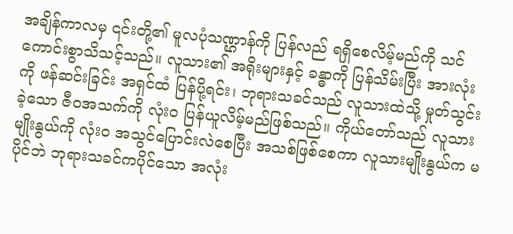အချိန်ကာလမှ ၎င်းတို့၏ မူလပုံသဏ္ဌာန်ကို ပြန်လည် ရရှိစေလိမ့်မည်ကို သင်ကောင်းစွာသိသင့်သည်။ လူသား၏ အရိုးများနှင့် ခန္ဓာကို ပြန်သိမ်းပြီး အားလုံးကို ဖန်ဆင်းခြင်း အရှင်ထံ ပြန်ပို့ရင်း၊ ဘုရားသခင်သည် လူသားထဲသို့ မှုတ်သွင်းခဲ့သော ဇီဝအသက်ကို လုံးဝ ပြန်ယူလိမ့်မည်ဖြစ်သည်။ ကိုယ်တော်သည် လူသားမျိုးနွယ်ကို လုံးဝ အသွင်ပြောင်းလဲစေပြီး အသစ်ဖြစ်စေကာ လူသားမျိုးနွယ်က မပိုင်ဘဲ ဘုရားသခင်ကပိုင်သော အလုံး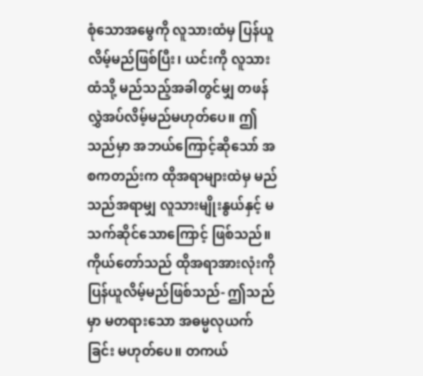စုံသောအမွေကို လူသားထံမှ ပြန်ယူလိမ့်မည်ဖြစ်ပြီး၊ ယင်းကို လူသားထံသို့ မည်သည့်အခါတွင်မျှ တဖန်လွှဲအပ်လိမ့်မည်မဟုတ်ပေ။ ဤသည်မှာ အဘယ်ကြောင့်ဆိုသော် အစကတည်းက ထိုအရာများထဲမှ မည်သည်အရာမျှ လူသားမျိုးနွယ်နှင့် မသက်ဆိုင်သောကြောင့် ဖြစ်သည်။ ကိုယ်တော်သည် ထိုအရာအားလုံးကို ပြန်ယူလိမ့်မည်ဖြစ်သည်- ဤသည်မှာ မတရားသော အဓမ္မလုယက်ခြင်း မဟုတ်ပေ။ တကယ်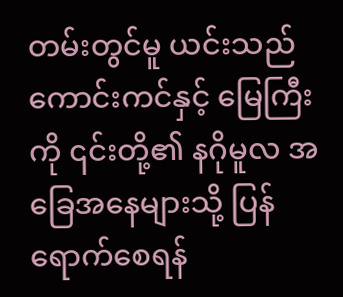တမ်းတွင်မူ ယင်းသည် ကောင်းကင်နှင့် မြေကြီးကို ၎င်းတို့၏ နဂိုမူလ အခြေအနေများသို့ ပြန်ရောက်စေရန်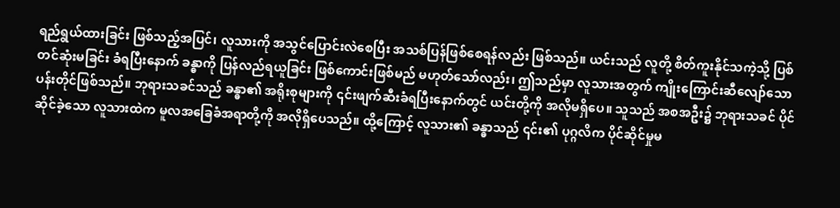ရည်ရွယ်ထားခြင်း ဖြစ်သည့်အပြင်၊ လူသားကို အသွင်ပြောင်းလဲစေပြီး အသစ်ပြန်ဖြစ်စေရန်လည်း ဖြစ်သည်။ ယင်းသည် လူတို့ စိတ်ကူးနိုင်သကဲ့သို့ ပြစ်တင်ဆုံးမခြင်း ခံရပြီးနောက် ခန္ဓာကို ပြန်လည်ရယူခြင်း ဖြစ်ကောင်းဖြစ်မည် မဟုတ်သော်လည်း၊ ဤသည်မှာ လူသားအတွက် ကျိုးကြောင်းဆီလျော်သော ပန်းတိုင်ဖြစ်သည်။ ဘုရားသခင်သည် ခန္ဓာ၏ အရိုးစုများကို ၎င်းဖျက်ဆီးခံရပြီးနောက်တွင် ယင်းတို့ကို အလိုမရှိပေ။ သူသည် အစအဦး၌ ဘုရားသခင် ပိုင်ဆိုင်ခဲ့သော လူသားထဲက မူလအခြေခံအရာတို့ကို အလိုရှိပေသည်။ ထို့ကြောင့် လူသား၏ ခန္ဓာသည် ၎င်း၏ ပုဂ္ဂလိက ပိုင်ဆိုင်မှုမ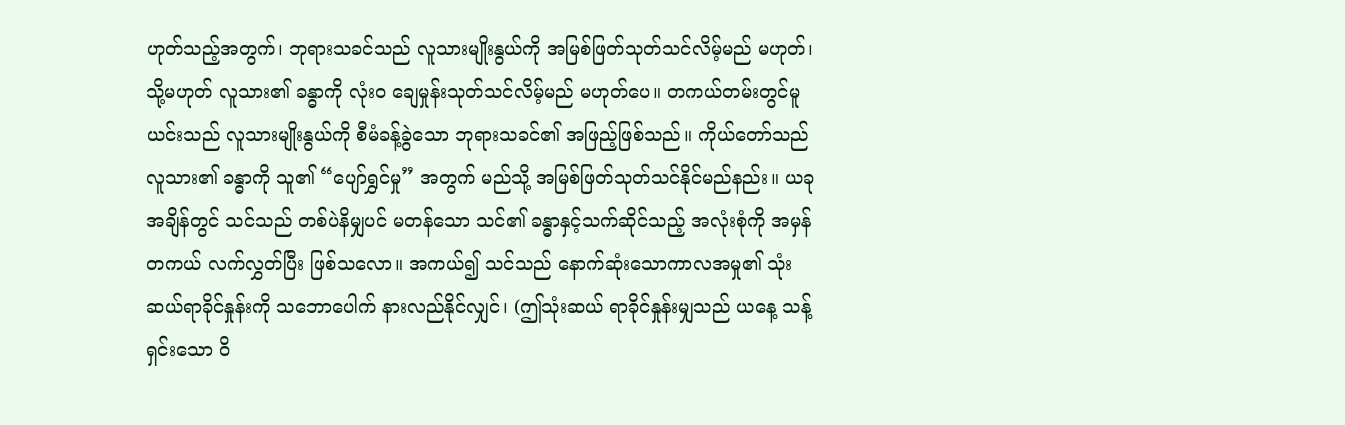ဟုတ်သည့်အတွက်၊ ဘုရားသခင်သည် လူသားမျိုးနွယ်ကို အမြစ်ဖြတ်သုတ်သင်လိမ့်မည် မဟုတ်၊ သို့မဟုတ် လူသား၏ ခန္ဓာကို လုံးဝ ချေမှုန်းသုတ်သင်လိမ့်မည် မဟုတ်ပေ။ တကယ်တမ်းတွင်မူ ယင်းသည် လူသားမျိုးနွယ်ကို စီမံခန့်ခွဲသော ဘုရားသခင်၏ အဖြည့်ဖြစ်သည်။ ကိုယ်တော်သည် လူသား၏ ခန္ဓာကို သူ၏ “ပျော်ရွှင်မှု” အတွက် မည်သို့ အမြစ်ဖြတ်သုတ်သင်နိုင်မည်နည်း။ ယခုအချိန်တွင် သင်သည် တစ်ပဲနိမျှပင် မတန်သော သင်၏ ခန္ဓာနှင့်သက်ဆိုင်သည့် အလုံးစုံကို အမှန်တကယ် လက်လွှတ်ပြီး ဖြစ်သလော။ အကယ်၍ သင်သည် နောက်ဆုံးသောကာလအမှု၏ သုံးဆယ်ရာခိုင်နှုန်းကို သဘောပေါက် နားလည်နိုင်လျှင်၊ (ဤသုံးဆယ် ရာခိုင်နှုန်းမျှသည် ယနေ့ သန့်ရှင်းသော ဝိ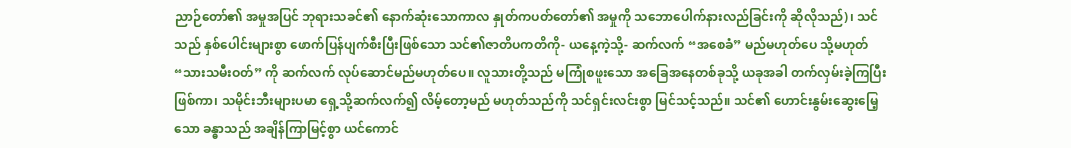ညာဉ်တော်၏ အမှုအပြင် ဘုရားသခင်၏ နောက်ဆုံးသောကာလ နှုတ်ကပတ်တော်၏ အမှုကို သဘောပေါက်နားလည်ခြင်းကို ဆိုလိုသည်)၊ သင်သည် နှစ်ပေါင်းများစွာ ဖောက်ပြန်ပျက်စီးပြီးဖြစ်သော သင်၏ဇာတိပကတိကို- ယနေ့ကဲ့သို့- ဆက်လက် “အစေခံ” မည်မဟုတ်ပေ သို့မဟုတ် “သားသမီးဝတ်” ကို ဆက်လက် လုပ်ဆောင်မည်မဟုတ်ပေ။ လူသားတို့သည် မကြုံစဖူးသော အခြေအနေတစ်ခုသို့ ယခုအခါ တက်လှမ်းခဲ့ကြပြီးဖြစ်ကာ၊ သမိုင်းဘီးများပမာ ရှေ့သို့ဆက်လက်၍ လိမ့်တော့မည် မဟုတ်သည်ကို သင်ရှင်းလင်းစွာ မြင်သင့်သည်။ သင်၏ ဟောင်းနွမ်းဆွေးမြေ့သော ခန္ဓာသည် အချိန်ကြာမြင့်စွာ ယင်ကောင်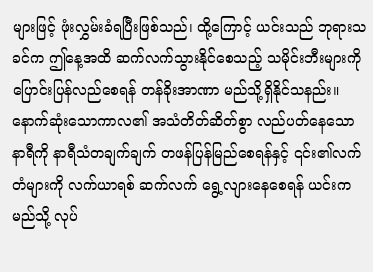များဖြင့် ဖုံးလွှမ်းခံရပြီးဖြစ်သည်၊ ထို့ကြောင့် ယင်းသည် ဘုရားသခင်က ဤနေ့အထိ ဆက်လက်သွားနိုင်စေသည့် သမိုင်းဘီးများကို ပြောင်းပြန်လည်စေရန် တန်ခိုးအာဏာ မည်သို့ရှိနိုင်သနည်း။ နောက်ဆုံးသောကာလ၏ အသံတိတ်ဆိတ်စွာ လည်ပတ်နေသော နာရီကို နာရီသံတချက်ချက် တဖန်ပြန်မြည်စေရန်နှင့် ၎င်း၏လက်တံများကို လက်ယာရစ် ဆက်လက် ရွေ့လျားနေစေရန် ယင်းက မည်သို့ လုပ်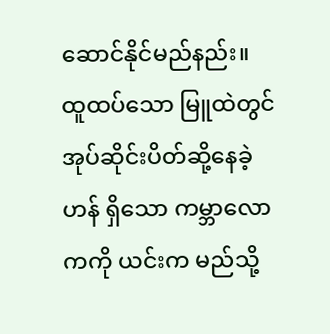ဆောင်နိုင်မည်နည်း။ ထူထပ်သော မြူထဲတွင် အုပ်ဆိုင်းပိတ်ဆို့နေခဲ့ဟန် ရှိသော ကမ္ဘာလောကကို ယင်းက မည်သို့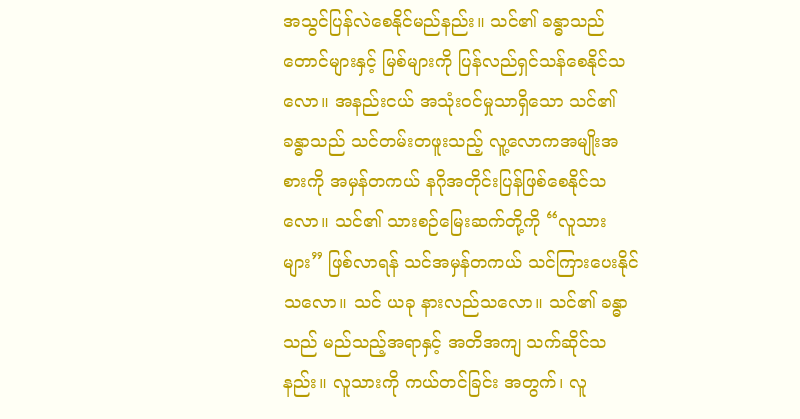အသွင်ပြန်လဲစေနိုင်မည်နည်း။ သင်၏ ခန္ဓာသည် တောင်များနှင့် မြစ်များကို ပြန်လည်ရှင်သန်စေနိုင်သလော။ အနည်းငယ် အသုံးဝင်မှုသာရှိသော သင်၏ ခန္ဓာသည် သင်တမ်းတဖူးသည့် လူ့လောကအမျိုးအစားကို အမှန်တကယ် နဂိုအတိုင်းပြန်ဖြစ်စေနိုင်သလော။ သင်၏ သားစဉ်မြေးဆက်တို့ကို “လူသားများ” ဖြစ်လာရန် သင်အမှန်တကယ် သင်ကြားပေးနိုင်သလော။ သင် ယခု နားလည်သလော။ သင်၏ ခန္ဓာသည် မည်သည့်အရာနှင့် အတိအကျ သက်ဆိုင်သနည်း။ လူသားကို ကယ်တင်ခြင်း အတွက်၊ လူ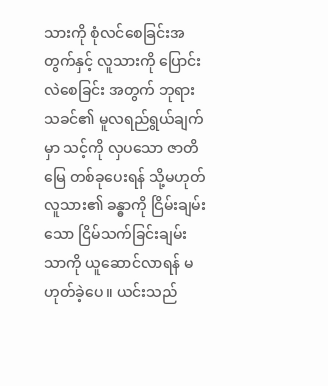သားကို စုံလင်စေခြင်းအတွက်နှင့် လူသားကို ပြောင်းလဲစေခြင်း အတွက် ဘုရားသခင်၏ မူလရည်ရွယ်ချက်မှာ သင့်ကို လှပသော ဇာတိမြေ တစ်ခုပေးရန် သို့မဟုတ် လူသား၏ ခန္ဓာကို ငြိမ်းချမ်းသော ငြိမ်သက်ခြင်းချမ်းသာကို ယူဆောင်လာရန် မဟုတ်ခဲ့ပေ။ ယင်းသည်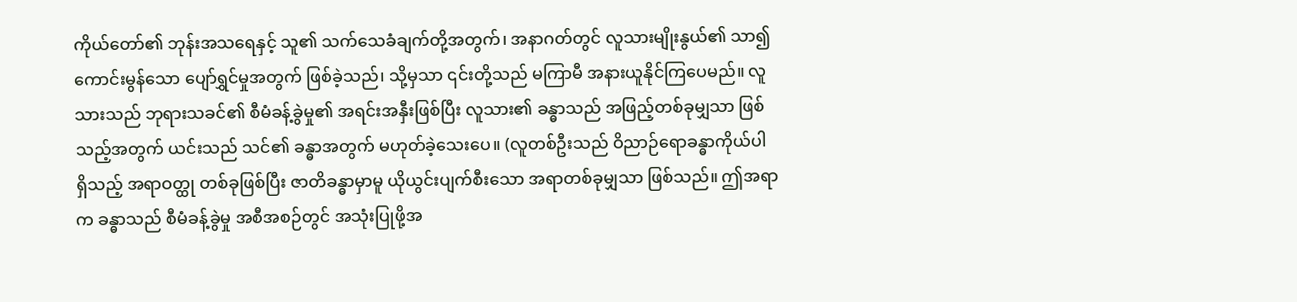ကိုယ်တော်၏ ဘုန်းအသရေနှင့် သူ၏ သက်သေခံချက်တို့အတွက်၊ အနာဂတ်တွင် လူသားမျိုးနွယ်၏ သာ၍ ကောင်းမွန်သော ပျော်ရွှင်မှုအတွက် ဖြစ်ခဲ့သည်၊ သို့မှသာ ၎င်းတို့သည် မကြာမီ အနားယူနိုင်ကြပေမည်။ လူသားသည် ဘုရားသခင်၏ စီမံခန့်ခွဲမှု၏ အရင်းအနှီးဖြစ်ပြီး လူသား၏ ခန္ဓာသည် အဖြည့်တစ်ခုမျှသာ ဖြစ်သည့်အတွက် ယင်းသည် သင်၏ ခန္ဓာအတွက် မဟုတ်ခဲ့သေးပေ။ (လူတစ်ဦးသည် ဝိညာဉ်ရောခန္ဓာကိုယ်ပါ ရှိသည့် အရာဝတ္ထု တစ်ခုဖြစ်ပြီး ဇာတိခန္ဓာမှာမူ ယိုယွင်းပျက်စီးသော အရာတစ်ခုမျှသာ ဖြစ်သည်။ ဤအရာက ခန္ဓာသည် စီမံခန့်ခွဲမှု အစီအစဉ်တွင် အသုံးပြုဖို့အ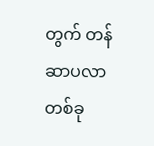တွက် တန်ဆာပလာတစ်ခု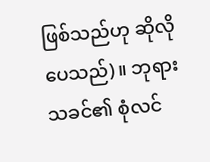ဖြစ်သည်ဟု ဆိုလိုပေသည်)။ ဘုရားသခင်၏ စုံလင်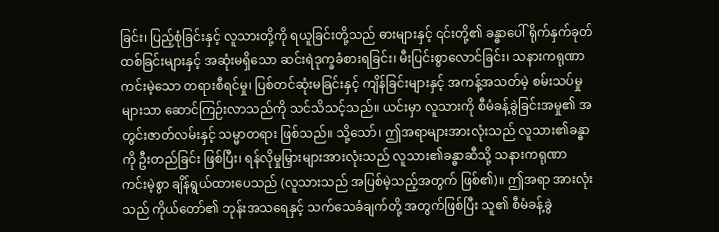ခြင်း၊ ပြည့်စုံခြင်းနှင့် လူသားတို့ကို ရယူခြင်းတို့သည် ဓားများနှင့် ၎င်းတို့၏ ခန္ဓာပေါ် ရိုက်နှက်ခုတ်ထစ်ခြင်းများနှင့် အဆုံးမရှိသော ဆင်းရဲဒုက္ခခံစားရခြင်း၊ မီးပြင်းစွာလောင်ခြင်း၊ သနားကရုဏာ ကင်းမဲ့သော တရားစီရင်မှု၊ ပြစ်တင်ဆုံးမခြင်းနှင့် ကျိန်ခြင်းများနှင့် အကန့်အသတ်မဲ့ စမ်းသပ်မှုများသာ ဆောင်ကြဉ်းလာသည်ကို သင်သိသင့်သည်။ ယင်းမှာ လူသားကို စီမံခန့်ခွဲခြင်းအမှု၏ အတွင်းဇာတ်လမ်းနှင့် သမ္မာတရား ဖြစ်သည်။ သို့သော်၊ ဤအရာများအားလုံးသည် လူသား၏ခန္ဓာကို ဦးတည်ခြင်း ဖြစ်ပြီး၊ ရန်လိုမှုမြှားများအားလုံးသည် လူသား၏ခန္ဓာဆီသို့ သနားကရုဏာ ကင်းမဲ့စွာ ချိန်ရွယ်ထားပေသည် (လူသားသည် အပြစ်မဲ့သည့်အတွက် ဖြစ်၏)။ ဤအရာ အားလုံးသည် ကိုယ်တော်၏ ဘုန်းအသရေနှင့် သက်သေခံချက်တို့ အတွက်ဖြစ်ပြီး သူ၏ စီမံခန့်ခွဲ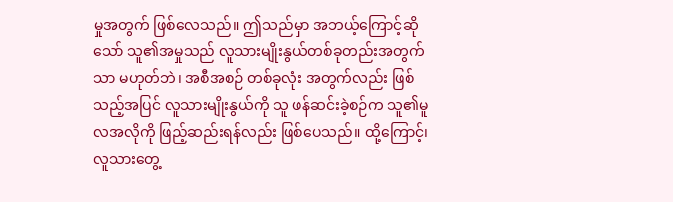မှုအတွက် ဖြစ်လေသည်။ ဤသည်မှာ အဘယ့်ကြောင့်ဆိုသော် သူ၏အမှုသည် လူသားမျိုးနွယ်တစ်ခုတည်းအတွက်သာ မဟုတ်ဘဲ၊ အစီအစဉ် တစ်ခုလုံး အတွက်လည်း ဖြစ်သည့်အပြင် လူသားမျိုးနွယ်ကို သူ ဖန်ဆင်းခဲ့စဉ်က သူ၏မူလအလိုကို ဖြည့်ဆည်းရန်လည်း ဖြစ်ပေသည်။ ထို့ကြောင့်၊ လူသားတွေ့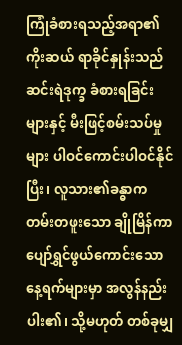ကြုံခံစားရသည့်အရာ၏ ကိုးဆယ် ရာခိုင်နှုန်းသည် ဆင်းရဲဒုက္ခ ခံစားရခြင်းများနှင့် မီးဖြင့်စမ်းသပ်မှုများ ပါဝင်ကောင်းပါဝင်နိုင်ပြီး၊ လူသား၏ခန္ဓာက တမ်းတဖူးသော ချိုမြိန်ကာ ပျော်ရွှင်ဖွယ်ကောင်းသော နေ့ရက်များမှာ အလွန်နည်းပါး၏၊ သို့မဟုတ် တစ်ခုမျှ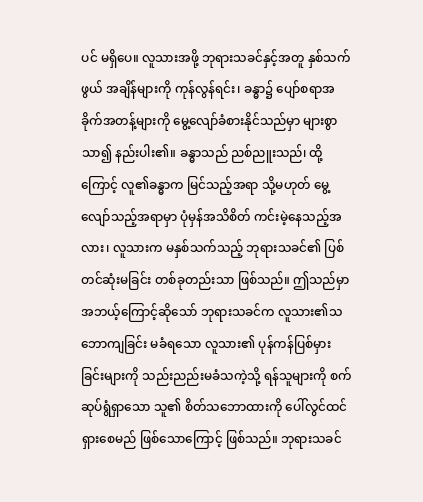ပင် မရှိပေ။ လူသားအဖို့ ဘုရားသခင်နှင့်အတူ နှစ်သက်ဖွယ် အချိန်များကို ကုန်လွန်ရင်း၊ ခန္ဓာ၌ ပျော်စရာအခိုက်အတန့်များကို မွေ့လျော်ခံစားနိုင်သည်မှာ များစွာသာ၍ နည်းပါး၏။ ခန္ဓာသည် ညစ်ညူးသည်၊ ထို့ကြောင့် လူ၏ခန္ဓာက မြင်သည့်အရာ သို့မဟုတ် မွေ့လျော်သည့်အရာမှာ ပုံမှန်အသိစိတ် ကင်းမဲ့နေသည့်အလား၊ လူသားက မနှစ်သက်သည့် ဘုရားသခင်၏ ပြစ်တင်ဆုံးမခြင်း တစ်ခုတည်းသာ ဖြစ်သည်။ ဤသည်မှာ အဘယ့်ကြောင့်ဆိုသော် ဘုရားသခင်က လူသား၏သဘောကျခြင်း မခံရသော လူသား၏ ပုန်ကန်ပြစ်မှားခြင်းများကို သည်းညည်းမခံသကဲ့သို့ ရန်သူများကို စက်ဆုပ်ရွံရှာသော သူ၏ စိတ်သဘောထားကို ပေါ်လွင်ထင်ရှားစေမည် ဖြစ်သောကြောင့် ဖြစ်သည်။ ဘုရားသခင်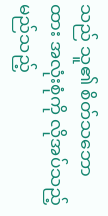သည် သူ၏ စိတ်သဘောထား အလုံးစုံကို လိုအပ်သည့် မည်သည့်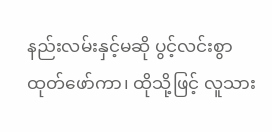နည်းလမ်းနှင့်မဆို ပွင့်လင်းစွာ ထုတ်ဖော်ကာ၊ ထိုသို့ဖြင့် လူသား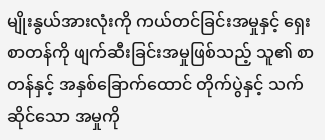မျိုးနွယ်အားလုံးကို ကယ်တင်ခြင်းအမှုနှင့် ရှေးစာတန်ကို ဖျက်ဆီးခြင်းအမှုဖြစ်သည့် သူ၏ စာတန်နှင့် အနှစ်ခြောက်ထောင် တိုက်ပွဲနှင့် သက်ဆိုင်သော အမှုကို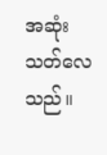အဆုံးသတ်လေသည်။